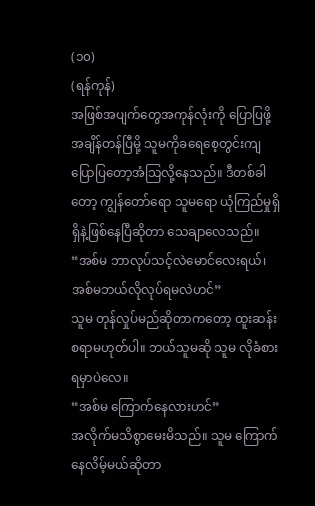(၁၀)
(ရန်ကုန်)
အဖြစ်အပျက်တွေအကုန်လုံးကို ပြောပြဖို့အချိန်တန်ပြီမို့ သူမကိုခရေစေ့တွင်းကျ ပြောပြတော့အံသြလို့နေသည်။ ဒီတစ်ခါတော့ ကျွန်တော်ရော သူမရော ယုံကြည်မှုရှိရှိနဲ့ဖြစ်နေပြီဆိုတာ သေချာလေသည်။
“အစ်မ ဘာလုပ်သင့်လဲမောင်လေးရယ်၊ အစ်မဘယ်လိုလုပ်ရမလဲဟင်”
သူမ တုန်လှုပ်မည်ဆိုတာကတော့ ထူးဆန်းစရာမဟုတ်ပါ။ ဘယ်သူမဆို သူမ လိုခံစားရမှာပဲလေ။
“အစ်မ ကြောက်နေလားဟင်”
အလိုက်မသိစွာမေးမိသည်။ သူမ ကြောက်နေလိမ့်မယ်ဆိုတာ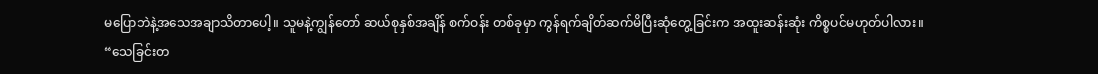မပြောဘဲနဲ့အသေအချာသိတာပေါ့။ သူမနဲ့ကျွန်တော် ဆယ်စုနှစ်အချိန် စက်ဝန်း တစ်ခုမှာ ကွန်ရက်ချိတ်ဆက်မိပြီးဆုံတွေ့ခြင်းက အထူးဆန်းဆုံး ကိစ္စပင်မဟုတ်ပါလား။
“သေခြင်းတ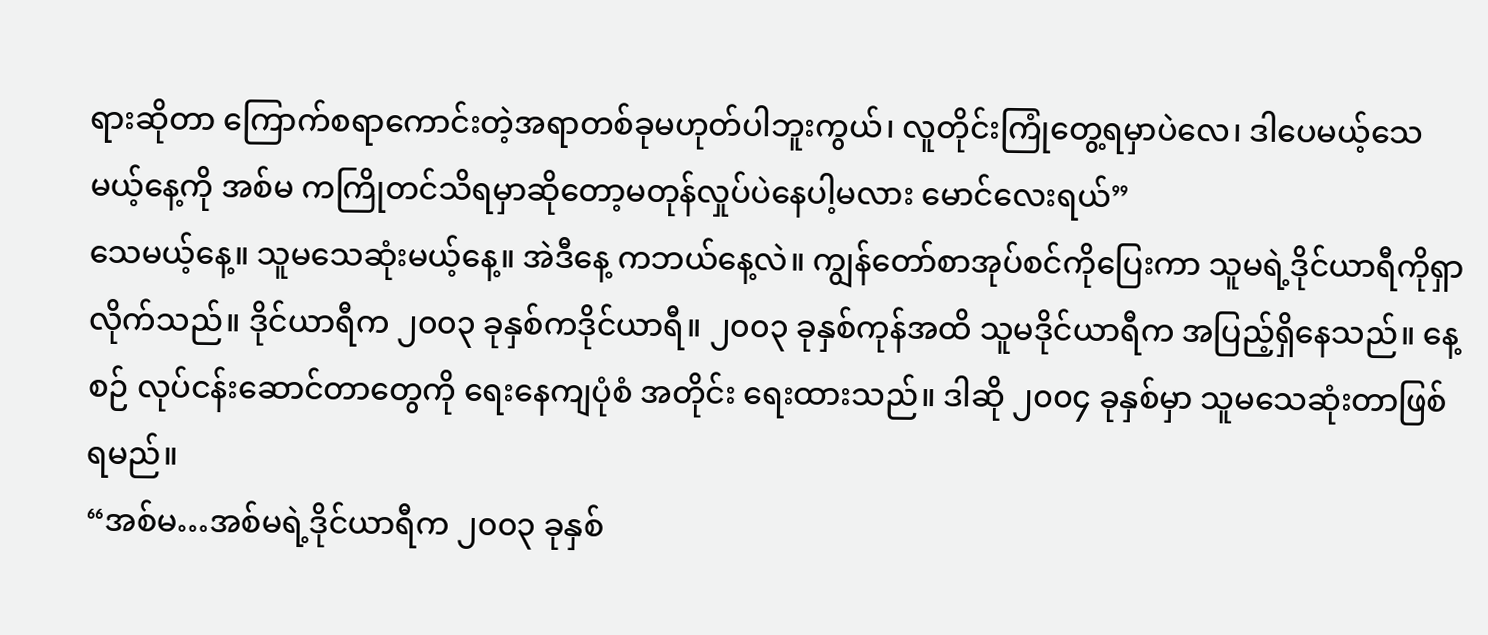ရားဆိုတာ ကြောက်စရာကောင်းတဲ့အရာတစ်ခုမဟုတ်ပါဘူးကွယ်၊ လူတိုင်းကြုံတွေ့ရမှာပဲလေ၊ ဒါပေမယ့်သေမယ့်နေ့ကို အစ်မ ကကြိုတင်သိရမှာဆိုတော့မတုန်လှုပ်ပဲနေပါ့မလား မောင်လေးရယ်”
သေမယ့်နေ့။ သူမသေဆုံးမယ့်နေ့။ အဲဒီနေ့ ကဘယ်နေ့လဲ။ ကျွန်တော်စာအုပ်စင်ကိုပြေးကာ သူမရဲ့ဒိုင်ယာရီကိုရှာလိုက်သည်။ ဒိုင်ယာရီက ၂၀၀၃ ခုနှစ်ကဒိုင်ယာရီ။ ၂၀၀၃ ခုနှစ်ကုန်အထိ သူမဒိုင်ယာရီက အပြည့်ရှိနေသည်။ နေ့စဉ် လုပ်ငန်းဆောင်တာတွေကို ရေးနေကျပုံစံ အတိုင်း ရေးထားသည်။ ဒါဆို ၂၀၀၄ ခုနှစ်မှာ သူမသေဆုံးတာဖြစ်ရမည်။
“အစ်မ…အစ်မရဲ့ဒိုင်ယာရီက ၂၀၀၃ ခုနှစ်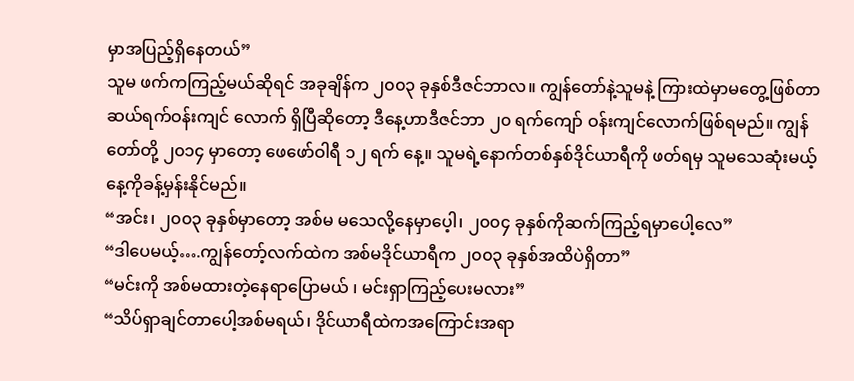မှာအပြည့်ရှိနေတယ်”
သူမ ဖက်ကကြည့်မယ်ဆိုရင် အခုချိန်က ၂၀၀၃ ခုနှစ်ဒီဇင်ဘာလ။ ကျွန်တော်နဲ့သူမနဲ့ ကြားထဲမှာမတွေ့ဖြစ်တာ ဆယ်ရက်ဝန်းကျင် လောက် ရှိပြီဆိုတော့ ဒီနေ့ဟာဒီဇင်ဘာ ၂၀ ရက်ကျော် ဝန်းကျင်လောက်ဖြစ်ရမည်။ ကျွန်တော်တို့ ၂၀၁၄ မှာတော့ ဖေဖော်ဝါရီ ၁၂ ရက် နေ့။ သူမရဲ့နောက်တစ်နှစ်ဒိုင်ယာရီကို ဖတ်ရမှ သူမသေဆုံးမယ့်နေ့ကိုခန့်မှန်းနိုင်မည်။
“အင်း၊ ၂၀၀၃ ခုနှစ်မှာတော့ အစ်မ မသေလို့နေမှာပေ့ါ၊ ၂၀၀၄ ခုနှစ်ကိုဆက်ကြည့်ရမှာပေါ့လေ”
“ဒါပေမယ့်….ကျွန်တော့်လက်ထဲက အစ်မဒိုင်ယာရီက ၂၀၀၃ ခုနှစ်အထိပဲရှိတာ”
“မင်းကို အစ်မထားတဲ့နေရာပြောမယ် ၊ မင်းရှာကြည့်ပေးမလား”
“သိပ်ရှာချင်တာပေါ့အစ်မရယ်၊ ဒိုင်ယာရီထဲကအကြောင်းအရာ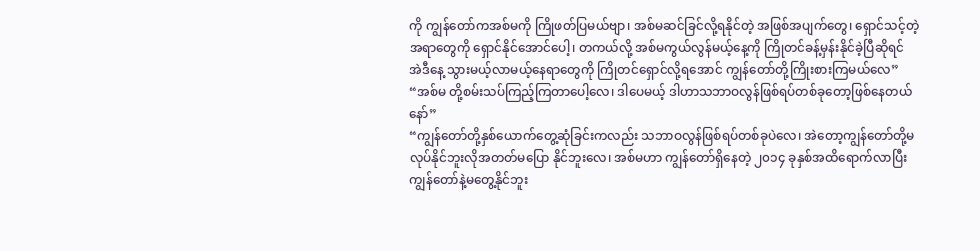ကို ကျွန်တော်ကအစ်မကို ကြိုဖတ်ပြမယ်ဗျာ၊ အစ်မဆင်ခြင်လို့ရနိုင်တဲ့ အဖြစ်အပျက်တွေ၊ ရှောင်သင့်တဲ့အရာတွေကို ရှောင်နိုင်အောင်ပေါ့၊ တကယ်လို့ အစ်မကွယ်လွန်မယ့်နေ့ကို ကြိုတင်ခန့်မှန်းနိုင်ခဲ့ပြီဆိုရင် အဲဒီနေ့ သွားမယ့်လာမယ့်နေရာတွေကို ကြိုတင်ရှောင်လို့ရအောင် ကျွန်တော်တို့ကြိုးစားကြမယ်လေ”
“အစ်မ တို့စမ်းသပ်ကြည့်ကြတာပေါ့လေ၊ ဒါပေမယ့် ဒါဟာသဘာဝလွန်ဖြစ်ရပ်တစ်ခုတော့ဖြစ်နေတယ်နော်”
“ကျွန်တော်တို့နှစ်ယောက်တွေ့ဆုံခြင်းကလည်း သဘာဝလွန်ဖြစ်ရပ်တစ်ခုပဲလေ၊ အဲတော့ကျွန်တော်တို့မလုပ်နိုင်ဘူးလိုအတတ်မပြော နိုင်ဘူးလေ၊ အစ်မဟာ ကျွန်တော်ရှိနေတဲ့ ၂၀၁၄ ခုနှစ်အထိရောက်လာပြီး ကျွန်တော်နဲ့မတွေ့နိုင်ဘူး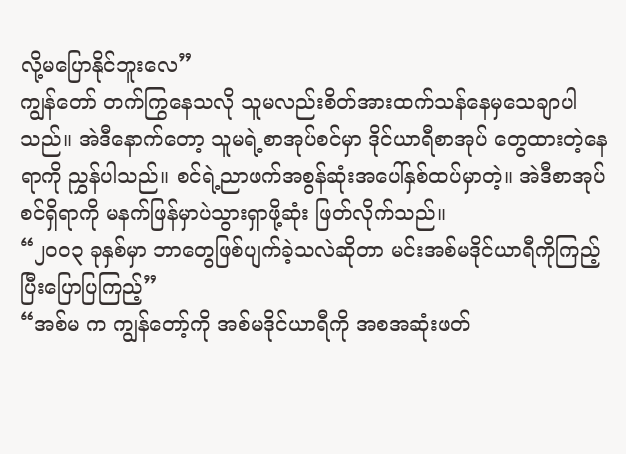လို့မပြောနိုင်ဘူးလေ”
ကျွန်တော် တက်ကြွနေသလို သူမလည်းစိတ်အားထက်သန်နေမှသေချာပါသည်။ အဲဒီနောက်တော့ သူမရဲ့စာအုပ်စင်မှာ ဒိုင်ယာရီစာအုပ် တွေထားတဲ့နေရာကို ညွှန်ပါသည်။ စင်ရဲ့ညာဖက်အစွန်ဆုံးအပေါ်နှစ်ထပ်မှာတဲ့။ အဲဒီစာအုပ်စင်ရှိရာကို မနက်ဖြန်မှာပဲသွားရှာဖို့ဆုံး ဖြတ်လိုက်သည်။
“၂၀၀၃ ခုနှစ်မှာ ဘာတွေဖြစ်ပျက်ခဲ့သလဲဆိုတာ မင်းအစ်မဒိုင်ယာရီကိုကြည့်ပြီးပြောပြကြည့်”
“အစ်မ က ကျွန်တော့်ကို အစ်မဒိုင်ယာရီကို အစအဆုံးဖတ်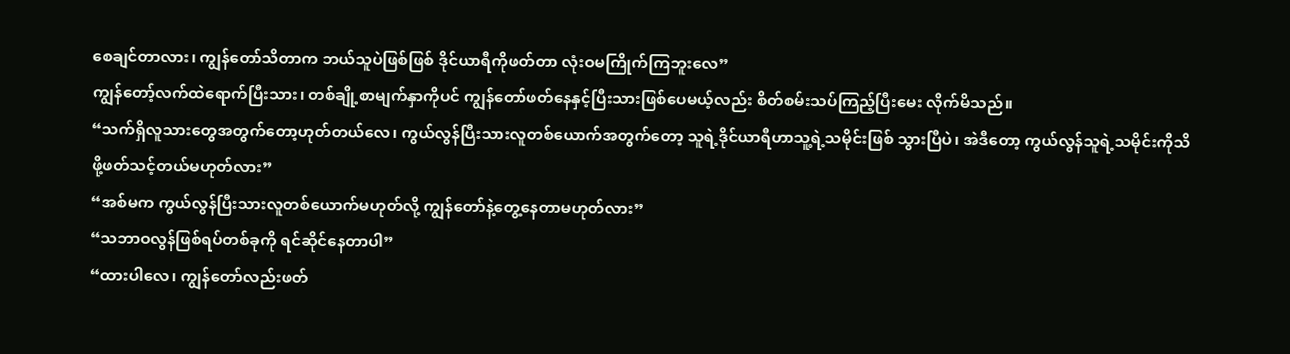စေချင်တာလား၊ ကျွန်တော်သိတာက ဘယ်သူပဲဖြစ်ဖြစ် ဒိုင်ယာရီကိုဖတ်တာ လုံးဝမကြိုက်ကြဘူးလေ”
ကျွန်တော့်လက်ထဲရောက်ပြီးသား၊ တစ်ချို့စာမျက်နှာကိုပင် ကျွန်တော်ဖတ်နေနှင့်ပြီးသားဖြစ်ပေမယ့်လည်း စိတ်စမ်းသပ်ကြည့်ပြီးမေး လိုက်မိသည်။
“သက်ရှိလူသားတွေအတွက်တော့ဟုတ်တယ်လေ၊ ကွယ်လွန်ပြီးသားလူတစ်ယောက်အတွက်တော့ သူရဲ့ဒိုင်ယာရီဟာသူ့ရဲ့သမိုင်းဖြစ် သွားပြီပဲ၊ အဲဒီတော့ ကွယ်လွန်သူရဲ့သမိုင်းကိုသိဖို့ဖတ်သင့်တယ်မဟုတ်လား”
“အစ်မက ကွယ်လွန်ပြီးသားလူတစ်ယောက်မဟုတ်လို့ ကျွန်တော်နဲ့တွေ့နေတာမဟုတ်လား”
“သဘာဝလွန်ဖြစ်ရပ်တစ်ခုကို ရင်ဆိုင်နေတာပါ”
“ထားပါလေ၊ ကျွန်တော်လည်းဖတ်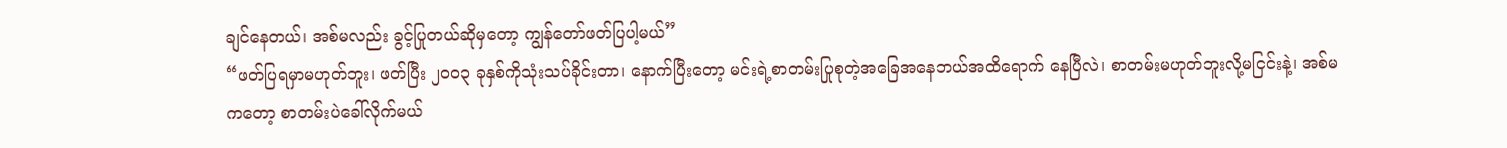ချင်နေတယ်၊ အစ်မလည်း ခွင့်ပြုတယ်ဆိုမှတော့ ကျွန်တော်ဖတ်ပြပါ့မယ်”
“ဖတ်ပြရမှာမဟုတ်ဘူး၊ ဖတ်ပြီး ၂၀၀၃ ခုနှစ်ကိုသုံးသပ်ခိုင်းတာ၊ နောက်ပြီးတော့ မင်းရဲ့စာတမ်းပြုစုတဲ့အခြေအနေဘယ်အထိရောက် နေပြီလဲ၊ စာတမ်းမဟုတ်ဘူးလို့မငြင်းနဲ့၊ အစ်မကတော့ စာတမ်းပဲခေါ်လိုက်မယ်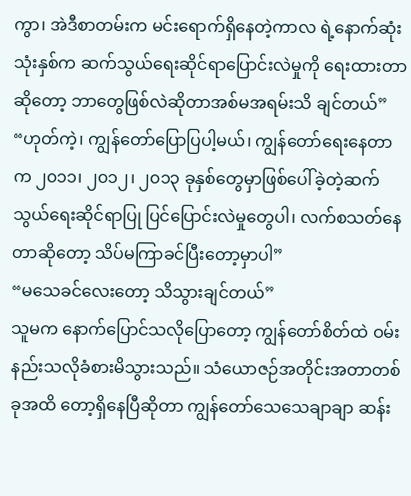ကွာ၊ အဲဒီစာတမ်းက မင်းရောက်ရှိနေတဲ့ကာလ ရဲ့နောက်ဆုံးသုံးနှစ်က ဆက်သွယ်ရေးဆိုင်ရာပြောင်းလဲမှုကို ရေးထားတာဆိုတော့ ဘာတွေဖြစ်လဲဆိုတာအစ်မအရမ်းသိ ချင်တယ်”
“ဟုတ်ကဲ့၊ ကျွန်တော်ပြောပြပါ့မယ်၊ ကျွန်တော်ရေးနေတာက ၂၀၁၁၊ ၂၀၁၂၊ ၂၀၁၃ ခုနှစ်တွေမှာဖြစ်ပေါ်ခဲ့တဲ့ဆက်သွယ်ရေးဆိုင်ရာပြု ပြင်ပြောင်းလဲမှုတွေပါ၊ လက်စသတ်နေတာဆိုတော့ သိပ်မကြာခင်ပြီးတော့မှာပါ”
“မသေခင်လေးတော့ သိသွားချင်တယ်”
သူမက နောက်ပြောင်သလိုပြောတော့ ကျွန်တော်စိတ်ထဲ ဝမ်းနည်းသလိုခံစားမိသွားသည်။ သံယောဇဉ်အတိုင်းအတာတစ်ခုအထိ တော့ရှိနေပြီဆိုတာ ကျွန်တော်သေသေချာချာ ဆန်း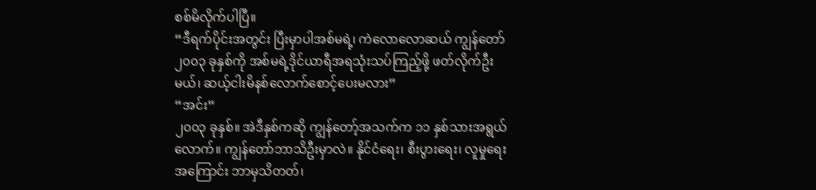စစ်မိလိုက်ပါပြီ။
“ဒီရက်ပိုင်းအတွင်း ပြီးမှာပါအစ်မရဲ့၊ ကဲလောလောဆယ် ကျွန်တော် ၂၀၀၃ ခုနှစ်ကို အစ်မရဲ့ဒိုင်ယာရီအရသုံးသပ်ကြည့်ဖို့ ဖတ်လိုက်ဦး မယ်၊ ဆယ့်ငါးမိနစ်လောက်စောင့်ပေးမလား”
“အင်း”
၂၀၀၃ ခုနှစ်။ အဲဒီနှစ်ကဆို ကျွန်တော့်အသက်က ၁၁ နှစ်သားအရွယ်လောက်။ ကျွန်တော်ဘာသိဦးမှာလဲ။ နိုင်ငံရေး၊ စီးပွားရေး၊ လူမှုရေး အကြောင်း ဘာမှသိတတ်၊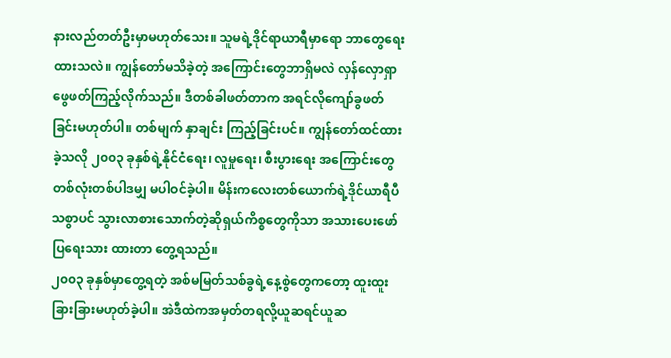နားလည်တတ်ဦးမှာမဟုတ်သေး။ သူမရဲ့ဒိုင်ရာယာရီမှာရော ဘာတွေရေးထားသလဲ။ ကျွန်တော်မသိခဲ့တဲ့ အကြောင်းတွေဘာရှိမလဲ လှန်လှောရှာဖွေဖတ်ကြည့်လိုက်သည်။ ဒီတစ်ခါဖတ်တာက အရင်လိုကျော်ခွဖတ်ခြင်းမဟုတ်ပါ။ တစ်မျက် နှာချင်း ကြည့်ခြင်းပင်။ ကျွန်တော်ထင်ထားခဲ့သလို ၂၀၀၃ ခုနှစ်ရဲ့နိုင်ငံရေး၊ လူမှုရေး၊ စီးပွားရေး အကြောင်းတွေတစ်လုံးတစ်ပါဒမျှ မပါဝင်ခဲ့ပါ။ မိန်းကလေးတစ်ယောက်ရဲ့ဒိုင်ယာရီပီသစွာပင် သွားလာစားသောက်တဲ့ဆိုရှယ်ကိစ္စတွေကိုသာ အသားပေးဖော်ပြရေးသား ထားတာ တွေ့ရသည်။
၂၀၀၃ ခုနှစ်မှာတွေ့ရတဲ့ အစ်မမြတ်သစ်ခွရဲ့နေ့စွဲတွေကတော့ ထူးထူးခြားခြားမဟုတ်ခဲ့ပါ။ အဲဒီထဲကအမှတ်တရလို့ယူဆရင်ယူဆ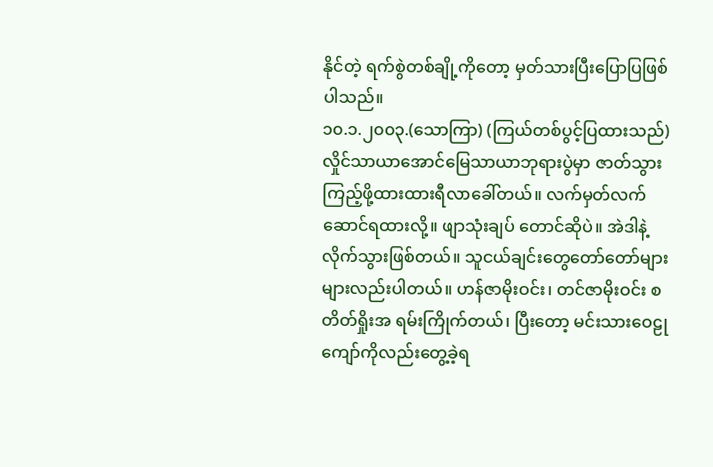နိုင်တဲ့ ရက်စွဲတစ်ချို့ကိုတော့ မှတ်သားပြီးပြောပြဖြစ်ပါသည်။
၁၀.၁.၂၀၀၃.(သောကြာ) (ကြယ်တစ်ပွင့်ပြထားသည်)
လှိုင်သာယာအောင်မြေသာယာဘုရားပွဲမှာ ဇာတ်သွားကြည့်ဖို့ထားထားရီလာခေါ်တယ်။ လက်မှတ်လက်ဆောင်ရထားလို့။ ဖျာသုံးချပ် တောင်ဆိုပဲ။ အဲဒါနဲ့လိုက်သွားဖြစ်တယ်။ သူငယ်ချင်းတွေတော်တော်များများလည်းပါတယ်။ ဟန်ဇာမိုးဝင်း၊ တင်ဇာမိုးဝင်း စတိတ်ရှိုးအ ရမ်းကြိုက်တယ်၊ ပြီးတော့ မင်းသားဝေဠုကျော်ကိုလည်းတွေ့ခဲ့ရ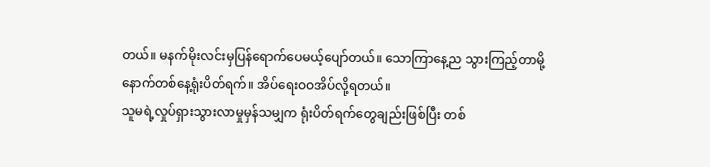တယ်။ မနက်မိုးလင်းမှပြန်ရောက်ပေမယ့်ပျော်တယ်။ သောကြာနေ့ည သွားကြည့်တာမို့ နောက်တစ်နေ့ရုံးပိတ်ရက်။ အိပ်ရေးဝဝအိပ်လို့ရတယ်။
သူမရဲ့လှုပ်ရှားသွားလာမှုမှန်သမျှက ရုံးပိတ်ရက်တွေချည်းဖြစ်ပြီး တစ်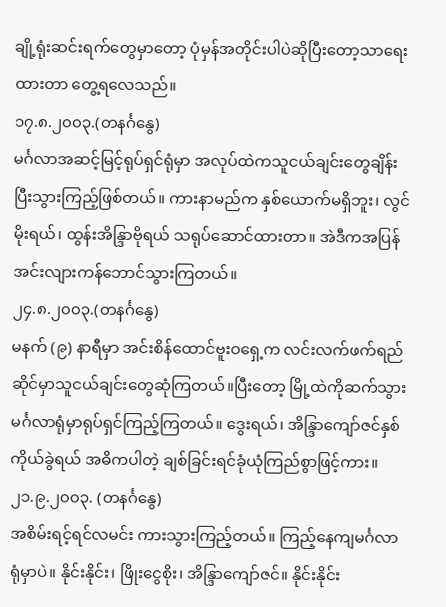ချို့ရုံးဆင်းရက်တွေမှာတော့ ပုံမှန်အတိုင်းပါပဲဆိုပြီးတော့သာရေး ထားတာ တွေ့ရလေသည်။
၁၇.၈.၂၀၀၃.(တနင်္ဂနွေ)
မင်္ဂလာအဆင့်မြင့်ရုပ်ရှင်ရုံမှာ အလုပ်ထဲကသူငယ်ချင်းတွေချိန်းပြီးသွားကြည့်ဖြစ်တယ်။ ကားနာမည်က နှစ်ယောက်မရှိဘူး၊ လွင်မိုးရယ်၊ ထွန်းအိန္ဒြာဗိုရယ် သရုပ်ဆောင်ထားတာ။ အဲဒီကအပြန်အင်းလျားကန်ဘောင်သွားကြတယ်။
၂၄.၈.၂၀၀၃.(တနင်္ဂနွေ)
မနက် (၉) နာရီမှာ အင်းစိန်ထောင်ဗူးဝရှေ့က လင်းလက်ဖက်ရည်ဆိုင်မှာသူငယ်ချင်းတွေဆုံကြတယ်။ပြီးတော့ မြို့ထဲကိုဆက်သွား မင်္ဂလာရုံမှာရုပ်ရှင်ကြည့်ကြတယ်။ ဒွေးရယ်၊ အိန္ဒြာကျော်ဇင်နှစ်ကိုယ်ခွဲရယ် အဓိကပါတဲ့ ချစ်ခြင်းရင်ခုံယုံကြည်စွာဖြင့်ကား။
၂၁.၉.၂၀၀၃. (တနင်္ဂနွေ)
အစိမ်းရင့်ရင်လမင်း ကားသွားကြည့်တယ်။ ကြည့်နေကျမင်္ဂလာရုံမှာပဲ။ နိုင်းနိုင်း၊ ဖြိုးငွေစိုး၊ အိန္ဒြာကျော်ဇင်။ နိုင်းနိုင်း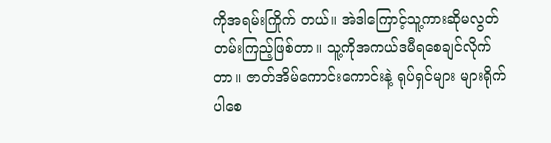ကိုအရမ်းကြိုက် တယ်။ အဲဒါကြောင့်သူ့ကားဆိုမလွတ်တမ်းကြည့်ဖြစ်တာ။ သူ့ကိုအကယ်ဒမီရစေချင်လိုက်တာ။ ဇာတ်အိမ်ကောင်းကောင်းနဲ့ ရုပ်ရှင်များ များရိုက်ပါစေ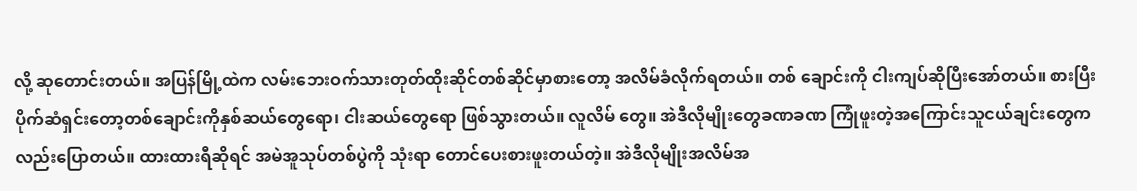လို့ ဆုတောင်းတယ်။ အပြန်မြို့ထဲက လမ်းဘေးဝက်သားတုတ်ထိုးဆိုင်တစ်ဆိုင်မှာစားတော့ အလိမ်ခံလိုက်ရတယ်။ တစ် ချောင်းကို ငါးကျပ်ဆိုပြီးအော်တယ်။ စားပြီးပိုက်ဆံရှင်းတော့တစ်ချောင်းကိုနှစ်ဆယ်တွေရော၊ ငါးဆယ်တွေရော ဖြစ်သွားတယ်။ လူလိမ် တွေ။ အဲဒီလိုမျိုးတွေခဏခဏ ကြုံဖူးတဲ့အကြောင်းသူငယ်ချင်းတွေကလည်းပြောတယ်။ ထားထားရီဆိုရင် အမဲအူသုပ်တစ်ပွဲကို သုံးရာ တောင်ပေးစားဖူးတယ်တဲ့။ အဲဒီလိုမျိုးအလိမ်အ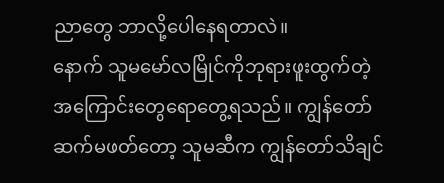ညာတွေ ဘာလို့ပေါနေရတာလဲ။
နောက် သူမမော်လမြိုင်ကိုဘုရားဖူးထွက်တဲ့အကြောင်းတွေရောတွေ့ရသည်။ ကျွန်တော်ဆက်မဖတ်တော့ သူမဆီက ကျွန်တော်သိချင်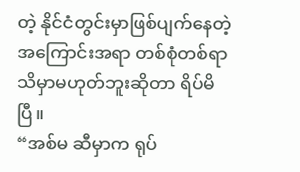တဲ့ နိုင်ငံတွင်းမှာဖြစ်ပျက်နေတဲ့အကြောင်းအရာ တစ်စုံတစ်ရာသိမှာမဟုတ်ဘူးဆိုတာ ရိပ်မိပြီ။
“အစ်မ ဆီမှာက ရုပ်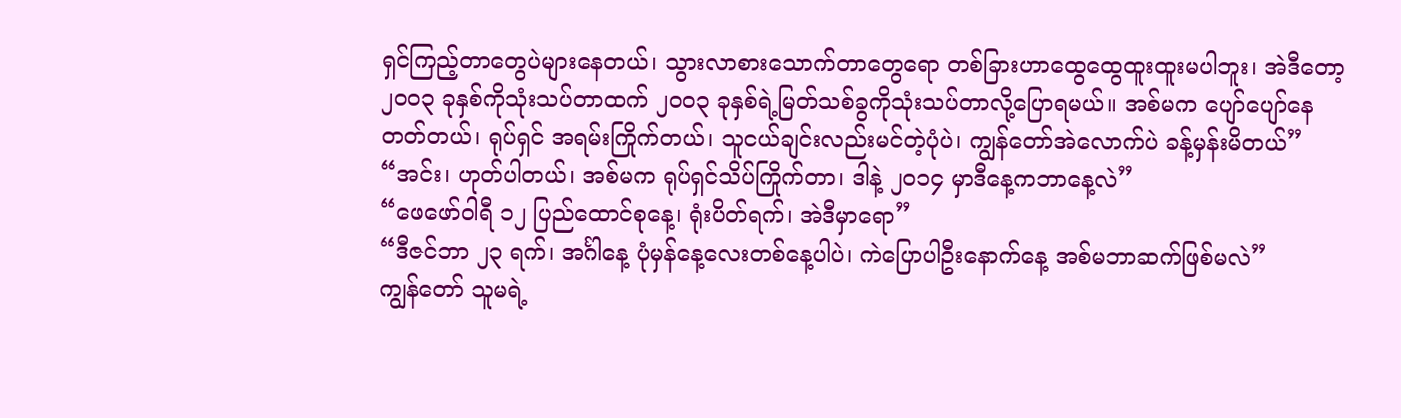ရှင်ကြည့်တာတွေပဲများနေတယ်၊ သွားလာစားသောက်တာတွေရော တစ်ခြားဟာထွေထွေထူးထူးမပါဘူး၊ အဲဒီတော့ ၂၀၀၃ ခုနှစ်ကိုသုံးသပ်တာထက် ၂၀၀၃ ခုနှစ်ရဲ့မြတ်သစ်ခွကိုသုံးသပ်တာလို့ပြောရမယ်။ အစ်မက ပျော်ပျော်နေတတ်တယ်၊ ရုပ်ရှင် အရမ်းကြိုက်တယ်၊ သူငယ်ချင်းလည်းမင်တဲ့ပုံပဲ၊ ကျွန်တော်အဲလောက်ပဲ ခန့်မှန်းမိတယ်”
“အင်း၊ ဟုတ်ပါတယ်၊ အစ်မက ရုပ်ရှင်သိပ်ကြိုက်တာ၊ ဒါနဲ့ ၂၀၁၄ မှာဒီနေ့ကဘာနေ့လဲ”
“ဖေဖော်ဝါရီ ၁၂ ပြည်ထောင်စုနေ့၊ ရုံးပိတ်ရက်၊ အဲဒီမှာရော”
“ဒီဇင်ဘာ ၂၃ ရက်၊ အင်္ဂါနေ့ ပုံမှန်နေ့လေးတစ်နေ့ပါပဲ၊ ကဲပြောပါဦးနောက်နေ့ အစ်မဘာဆက်ဖြစ်မလဲ”
ကျွန်တော် သူမရဲ့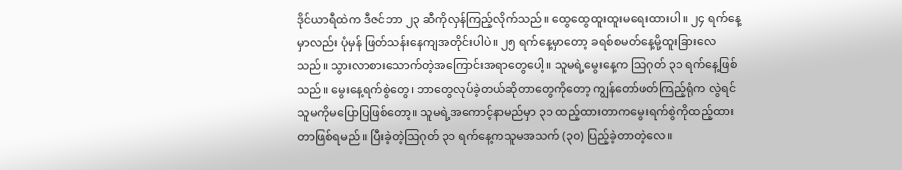ဒိုင်ယာရီထဲက ဒီဇင်ဘာ ၂၃ ဆီကိုလှန်ကြည့်လိုက်သည်။ ထွေထွေထူးထူးမရေးထားပါ။ ၂၄ ရက်နေ့မှာလည်း ပုံမှန် ဖြတ်သန်းနေကျအတိုင်းပါပဲ။ ၂၅ ရက်နေ့မှာတော့ ခရစ်စမတ်နေ့မို့ထူးခြားလေသည်။ သွားလာစားသောက်တဲ့အကြောင်းအရာတွေပေါ့။ သူမရဲ့မွေးနေ့က သြဂုတ် ၃၁ ရက်နေ့ဖြစ်သည်။ မွေးနေ့ရက်စွဲတွေ၊ ဘာတွေလုပ်ခဲ့တယ်ဆိုတာတွေကိုတော့ ကျွန်တော်ဖတ်ကြည့်ရုံက လွဲရင် သူမကိုမပြောပြဖြစ်တော့။ သူမရဲ့အကောင့်နာမည်မှာ ၃၁ ထည့်ထားတာကမွေးရက်စွဲကိုထည့်ထားတာဖြစ်ရမည်။ ပြီးခဲ့တဲ့သြဂုတ် ၃၁ ရက်နေ့ကသူမအသက် (၃၀) ပြည့်ခဲ့တာတဲ့လေ။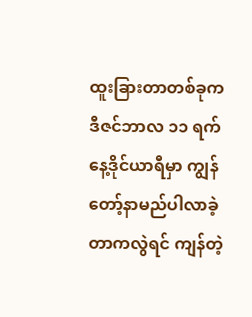ထူးခြားတာတစ်ခုက ဒီဇင်ဘာလ ၁၁ ရက်နေ့ဒိုင်ယာရီမှာ ကျွန်တော့်နာမည်ပါလာခဲ့တာကလွဲရင် ကျန်တဲ့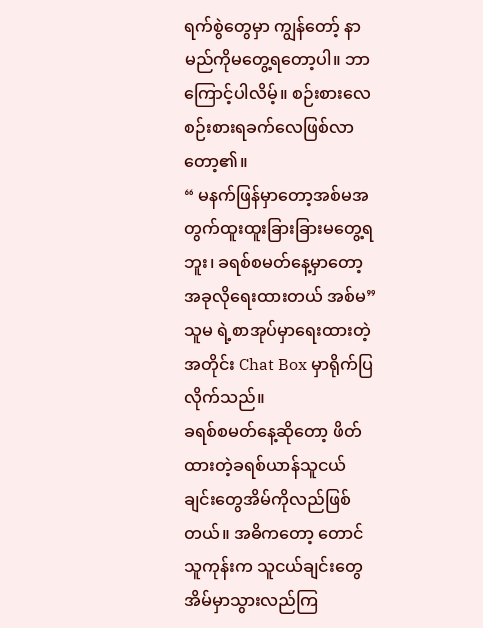ရက်စွဲတွေမှာ ကျွန်တော့် နာမည်ကိုမတွေ့ရတော့ပါ။ ဘာကြောင့်ပါလိမ့်။ စဉ်းစားလေ စဉ်းစားရခက်လေဖြစ်လာတော့၏။
“ မနက်ဖြန်မှာတော့အစ်မအတွက်ထူးထူးခြားခြားမတွေ့ရဘူး၊ ခရစ်စမတ်နေ့မှာတော့ အခုလိုရေးထားတယ် အစ်မ”
သူမ ရဲ့စာအုပ်မှာရေးထားတဲ့အတိုင်း Chat Box မှာရိုက်ပြလိုက်သည်။
ခရစ်စမတ်နေ့ဆိုတော့ ဖိတ်ထားတဲ့ခရစ်ယာန်သူငယ်ချင်းတွေအိမ်ကိုလည်ဖြစ်တယ်။ အဓိကတော့ တောင်သူကုန်းက သူငယ်ချင်းတွေ အိမ်မှာသွားလည်ကြ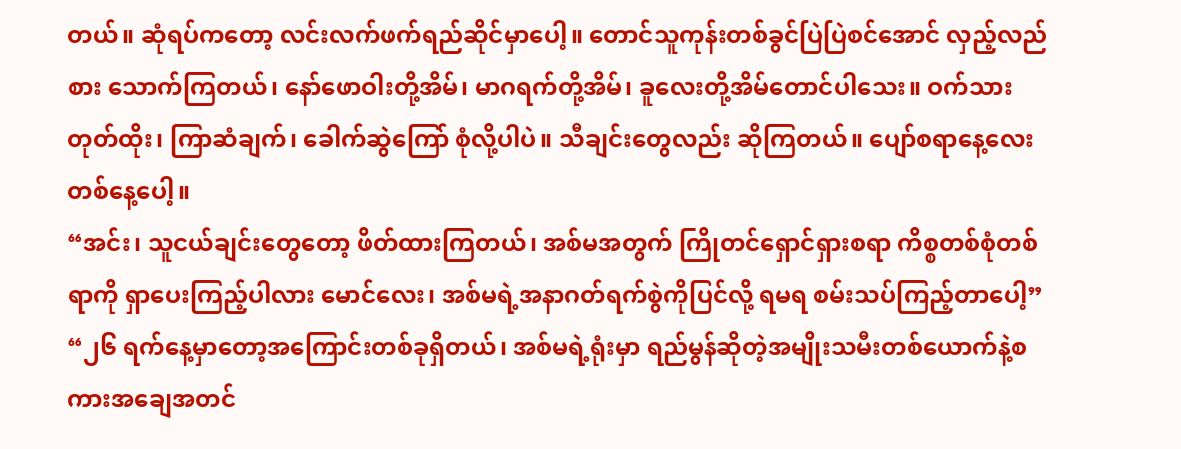တယ်။ ဆုံရပ်ကတော့ လင်းလက်ဖက်ရည်ဆိုင်မှာပေါ့။ တောင်သူကုန်းတစ်ခွင်ပြဲပြဲစင်အောင် လှည့်လည်စား သောက်ကြတယ်၊ နော်ဖောဝါးတို့အိမ်၊ မာဂရက်တို့အိမ်၊ ခူလေးတို့အိမ်တောင်ပါသေး။ ဝက်သားတုတ်ထိုး၊ ကြာဆံချက်၊ ခေါက်ဆွဲကြော် စုံလို့ပါပဲ။ သီချင်းတွေလည်း ဆိုကြတယ်။ ပျော်စရာနေ့လေးတစ်နေ့ပေါ့။
“အင်း၊ သူငယ်ချင်းတွေတော့ ဖိတ်ထားကြတယ်၊ အစ်မအတွက် ကြိုတင်ရှောင်ရှားစရာ ကိစ္စတစ်စုံတစ်ရာကို ရှာပေးကြည့်ပါလား မောင်လေး၊ အစ်မရဲ့အနာဂတ်ရက်စွဲကိုပြင်လို့ ရမရ စမ်းသပ်ကြည့်တာပေါ့”
“၂၆ ရက်နေ့မှာတော့အကြောင်းတစ်ခုရှိတယ်၊ အစ်မရဲ့ရုံးမှာ ရည်မွန်ဆိုတဲ့အမျိုးသမီးတစ်ယောက်နဲ့စကားအချေအတင်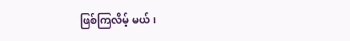ဖြစ်ကြလိမ့် မယ်၊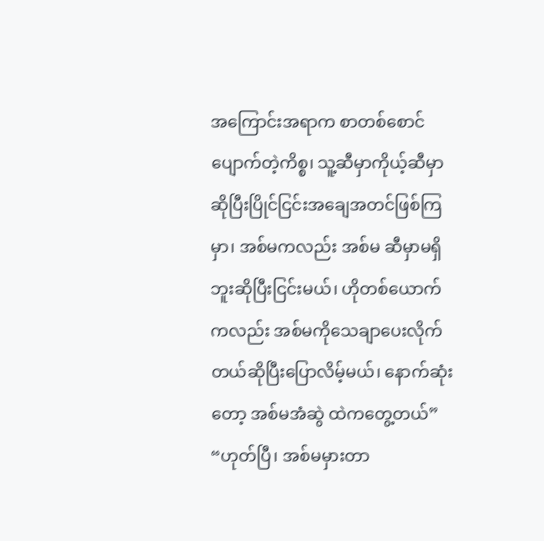အကြောင်းအရာက စာတစ်စောင်ပျောက်တဲ့ကိစ္စ၊ သူ့ဆီမှာကိုယ့်ဆီမှာဆိုပြီးပြိုင်ငြင်းအချေအတင်ဖြစ်ကြမှာ၊ အစ်မကလည်း အစ်မ ဆီမှာမရှိဘူးဆိုပြီးငြင်းမယ်၊ ဟိုတစ်ယောက်ကလည်း အစ်မကိုသေချာပေးလိုက်တယ်ဆိုပြီးပြောလိမ့်မယ်၊ နောက်ဆုံးတော့ အစ်မအံဆွဲ ထဲကတွေ့တယ်”
“ဟုတ်ပြီ၊ အစ်မမှားတာ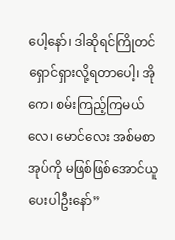ပေါ့နော်၊ ဒါဆိုရင်ကြိုတင်ရှောင်ရှားလို့ရတာပေါ့၊ အိုကေ၊ စမ်းကြည့်ကြမယ်လေ၊ မောင်လေး အစ်မစာအုပ်ကို မဖြစ်ဖြစ်အောင်ယူပေးပါဦးနော်”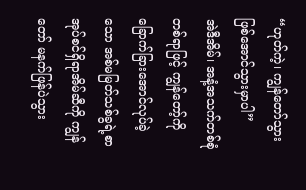“ဟုတ်ကဲ့၊ ကျွန်တော်သွားဖြစ်အောင်သွားမှာပါ”
အဲဒီအိမ်၊ အနံ့အသက်တစ်စုံတစ်ရာဖြင့် ကျွန်တော့်ကိုခြောက်ခြားအောင်လုပ်ခဲ့သော အစ်မမြတ်သစ်ခွရဲ့စာအုပ်စင်ရှိရာအိမ်ဆီကို ကျွန်တော် မနက်ဖြန်ပဲသွား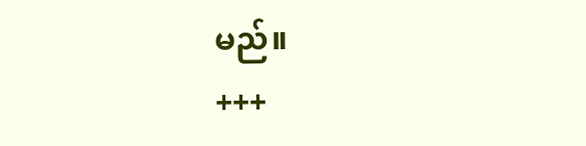မည်။
+++